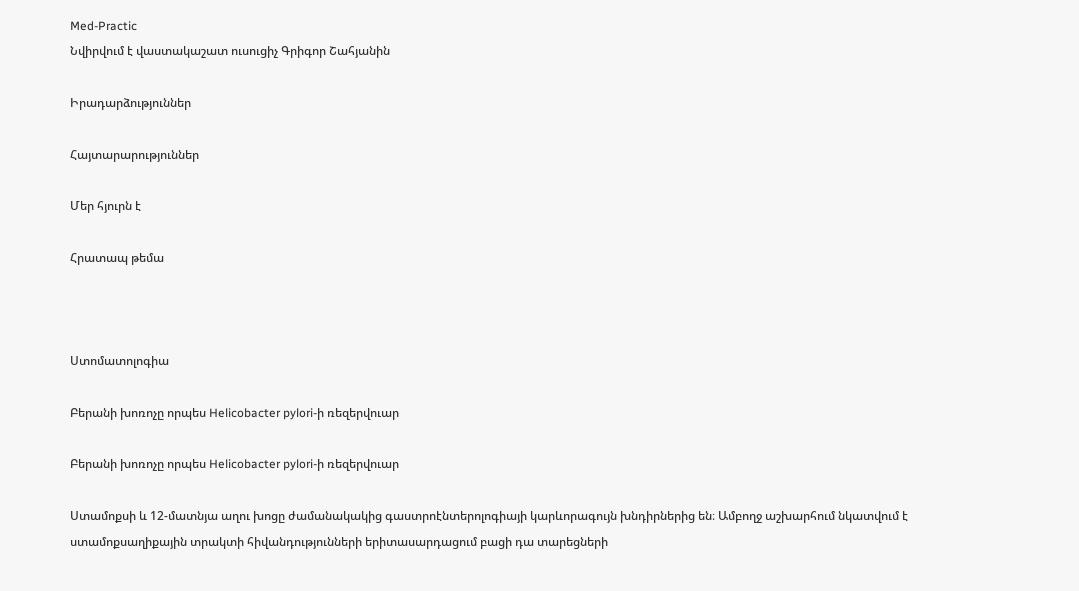Med-Practic
Նվիրվում է վաստակաշատ ուսուցիչ Գրիգոր Շահյանին

Իրադարձություններ

Հայտարարություններ

Մեր հյուրն է

Հրատապ թեմա



Ստոմատոլոգիա

Բերանի խոռոչը որպես Helicobacter pylori-ի ռեզերվուար

Բերանի խոռոչը որպես Helicobacter pylori-ի ռեզերվուար

Ստամոքսի և 12-մատնյա աղու խոցը ժամանակակից գաստրոէնտերոլոգիայի կարևորագույն խնդիրներից են։ Ամբողջ աշխարհում նկատվում է ստամոքսաղիքային տրակտի հիվանդությունների երիտասարդացում բացի դա տարեցների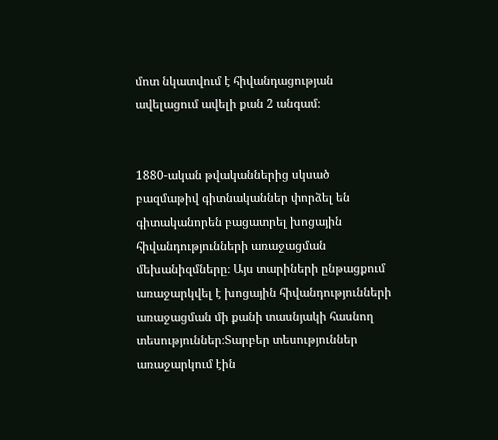մոտ նկատվում է հիվանդացության ավելացում ավելի քան 2 անգամ։


1880-ական թվականներից սկսած բազմաթիվ գիտնականներ փորձել են գիտականորեն բացատրել խոցային հիվանդությունների առաջացման մեխանիզմները։ Այս տարիների ընթացքում առաջարկվել է խոցային հիվանդությունների առաջացման մի քանի տասնյակի հասնող տեսություններ։Տարբեր տեսություններ առաջարկում էին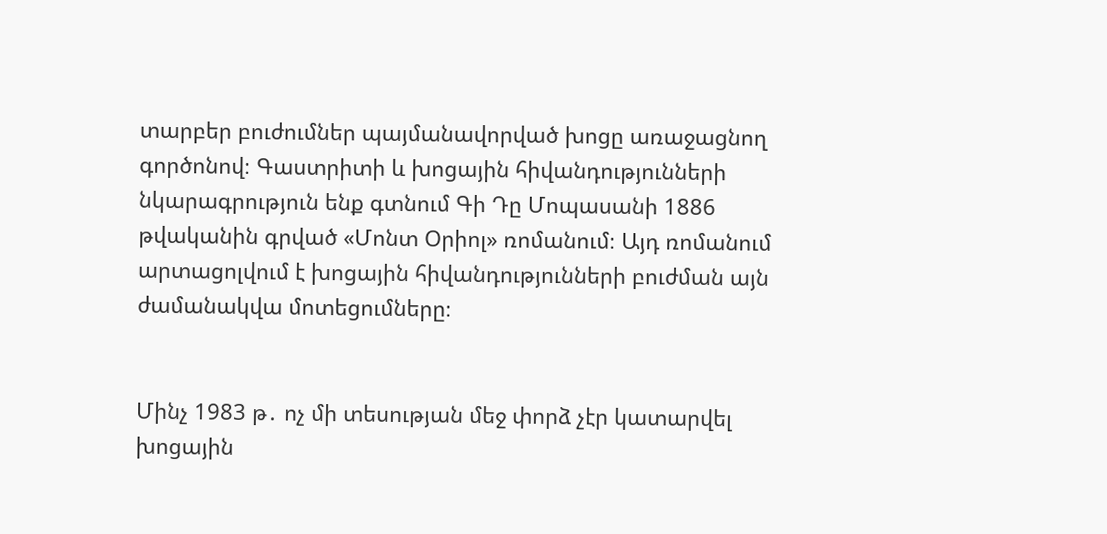տարբեր բուժումներ պայմանավորված խոցը առաջացնող գործոնով։ Գաստրիտի և խոցային հիվանդությունների  նկարագրություն ենք գտնում Գի Դը Մոպասանի 1886 թվականին գրված «Մոնտ Օրիոլ» ռոմանում։ Այդ ռոմանում արտացոլվում է խոցային հիվանդությունների բուժման այն ժամանակվա մոտեցումները։


Մինչ 1983 թ․ ոչ մի տեսության մեջ փորձ չէր կատարվել խոցային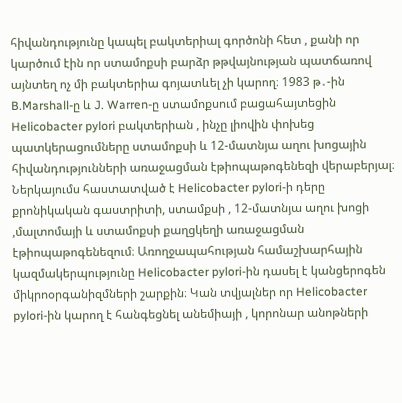հիվանդությունը կապել բակտերիալ գործոնի հետ , քանի որ կարծում էին որ ստամոքսի բարձր թթվայնության պատճառով այնտեղ ոչ մի բակտերիա գոյատևել չի կարող։ 1983 թ․-ին B.Marshall-ը և J. Warren-ը ստամոքսում բացահայտեցին Helicobacter pylori բակտերիան , ինչը լիովին փոխեց պատկերացումները ստամոքսի և 12-մատնյա աղու խոցային հիվանդությունների առաջացման էթիոպաթոգենեզի վերաբերյալ։ Ներկայումս հաստատված է Helicobacter pylori-ի դերը քրոնիկական գաստրիտի, ստամքսի , 12-մատնյա աղու խոցի ,մալտոմայի և ստամոքսի քաղցկեղի առաջացման էթիոպաթոգենեզում։ Առողջապահության համաշխարհային կազմակերպությունը Helicobacter pylori-ին դասել է կանցերոգեն միկրոօրգանիզմների շարքին։ Կան տվյալներ որ Helicobacter pylori-ին կարող է հանգեցնել անեմիայի , կորոնար անոթների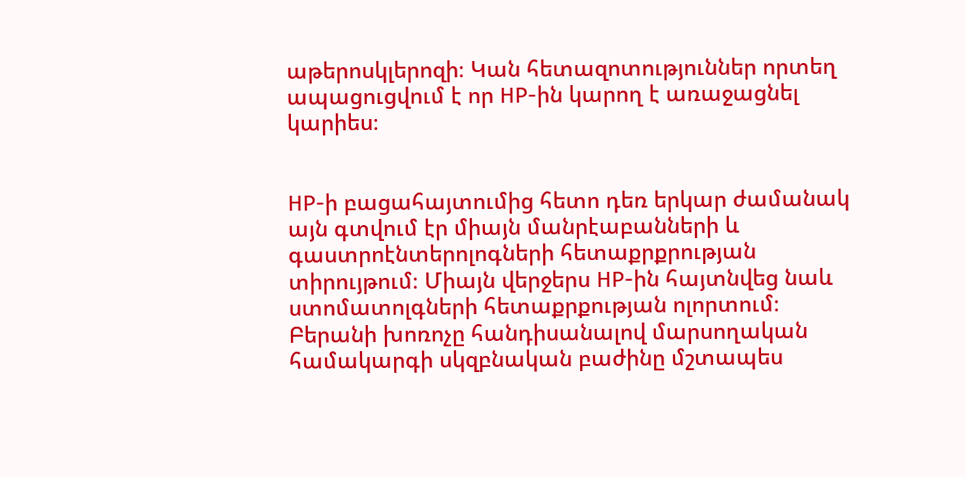աթերոսկլերոզի։ Կան հետազոտություններ որտեղ ապացուցվում է որ HP-ին կարող է առաջացնել կարիես։


HP-ի բացահայտումից հետո դեռ երկար ժամանակ այն գտվում էր միայն մանրէաբանների և գաստրոէնտերոլոգների հետաքրքրության տիրույթում։ Միայն վերջերս HP-ին հայտնվեց նաև ստոմատոլգների հետաքրքության ոլորտում։ Բերանի խոռոչը հանդիսանալով մարսողական համակարգի սկզբնական բաժինը մշտապես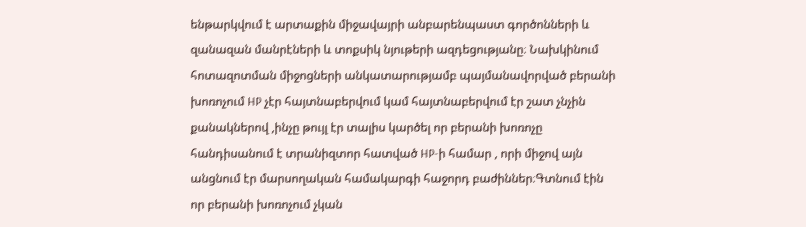ենթարկվում է արտաքին միջավայրի անբարենպաստ գործոնների և զանազան մանրէների և տոքսիկ նյութերի ազդեցությանը։ Նախկինում հոտազոտման միջոցների անկատարությամբ պայմանավորված բերանի խոռոչում HP չէր հայտնաբերվում կամ հայտնաբերվում էր շատ չնչին քանակներով ,ինչը թույլ էր տալիս կարծել որ բերանի խոռոչը հանդիսանում է տրանիզտոր հատված HP-ի համար , որի միջով այն անցնում էր մարսողական համակարգի հաջորդ բաժիններ։Գտնում էին որ բերանի խոռոչում չկան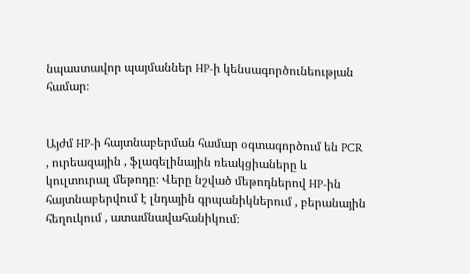նպաստավոր պայմաններ HP-ի կենսագործունեության համար։


Այժմ HP-ի հայտնաբերման համար օգտագործում են PCR , ուրեազային , ֆլագելինային ռեակցիաները և կուլտուրալ մեթոդը։ Վերը նշված մեթոդներով HP-ին հայտնաբերվում է լնդային գրպանիկներում , բերանային հեղուկում , ատամնավահանիկում։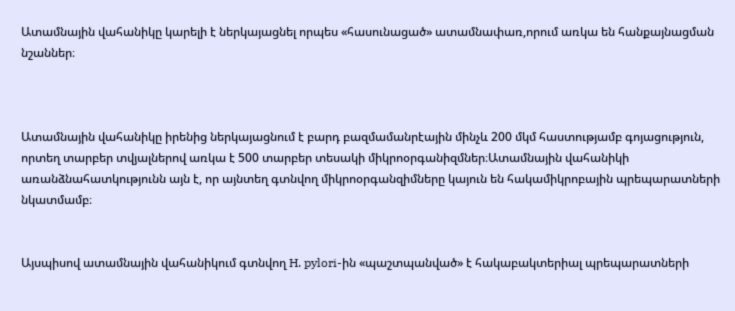Ատամնային վահանիկը կարելի է ներկայացնել որպես «հասունացած» ատամնափառ,որում առկա են հանքայնացման նշաններ։



Ատամնային վահանիկը իրենից ներկայացնում է բարդ բազմամանրէային մինչև 200 մկմ հաստությամբ գոյացություն, որտեղ տարբեր տվյալներով առկա է 500 տարբեր տեսակի միկրոօրգանիզմներ։Ատամնային վահանիկի առանձնահատկությունն այն է, որ այնտեղ գտնվող միկրոօրգանզիմները կայուն են հակամիկրոբային պրեպարատների նկատմամբ։


Այսպիսով ատամնային վահանիկում գտնվող H. pylori-ին «պաշտպանված» է հակաբակտերիալ պրեպարատների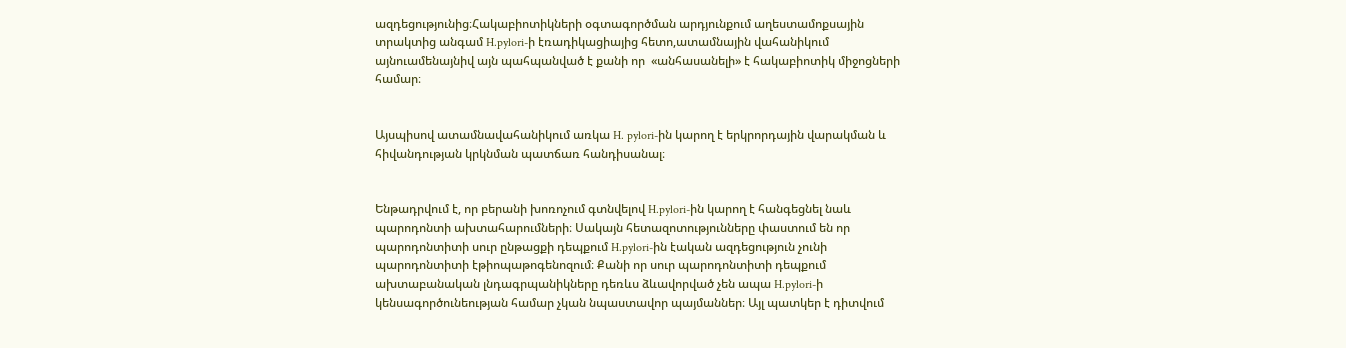ազդեցությունից։Հակաբիոտիկների օգտագործման արդյունքում աղեստամոքսային տրակտից անգամ H.pylori-ի էռադիկացիայից հետո,ատամնային վահանիկում այնուամենայնիվ այն պահպանված է քանի որ  «անհասանելի» է հակաբիոտիկ միջոցների համար։


Այսպիսով ատամնավահանիկում առկա H. pylori-ին կարող է երկրորդային վարակման և հիվանդության կրկնման պատճառ հանդիսանալ։


Ենթադրվում է, որ բերանի խոռոչում գտնվելով H.pylori-ին կարող է հանգեցնել նաև պարոդոնտի ախտահարումների։ Սակայն հետազոտությունները փաստում են որ պարոդոնտիտի սուր ընթացքի դեպքում H.pylori-ին էական ազդեցություն չունի պարոդոնտիտի էթիոպաթոգենոզում։ Քանի որ սուր պարոդոնտիտի դեպքում ախտաբանական լնդագրպանիկները դեռևս ձևավորված չեն ապա H.pylori-ի կենսագործունեության համար չկան նպաստավոր պայմաններ։ Այլ պատկեր է դիտվում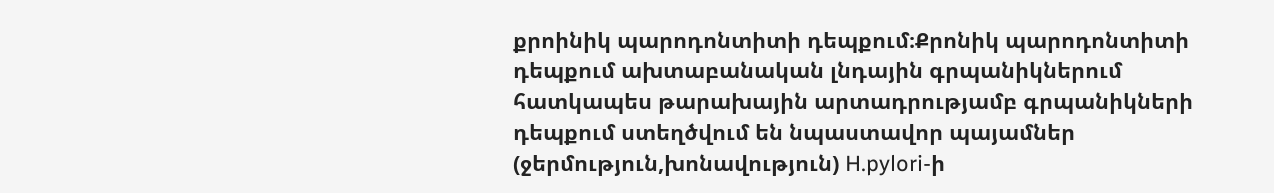քրոինիկ պարոդոնտիտի դեպքում։Քրոնիկ պարոդոնտիտի դեպքում ախտաբանական լնդային գրպանիկներում հատկապես թարախային արտադրությամբ գրպանիկների դեպքում ստեղծվում են նպաստավոր պայամներ (ջերմություն,խոնավություն) H.pylori-ի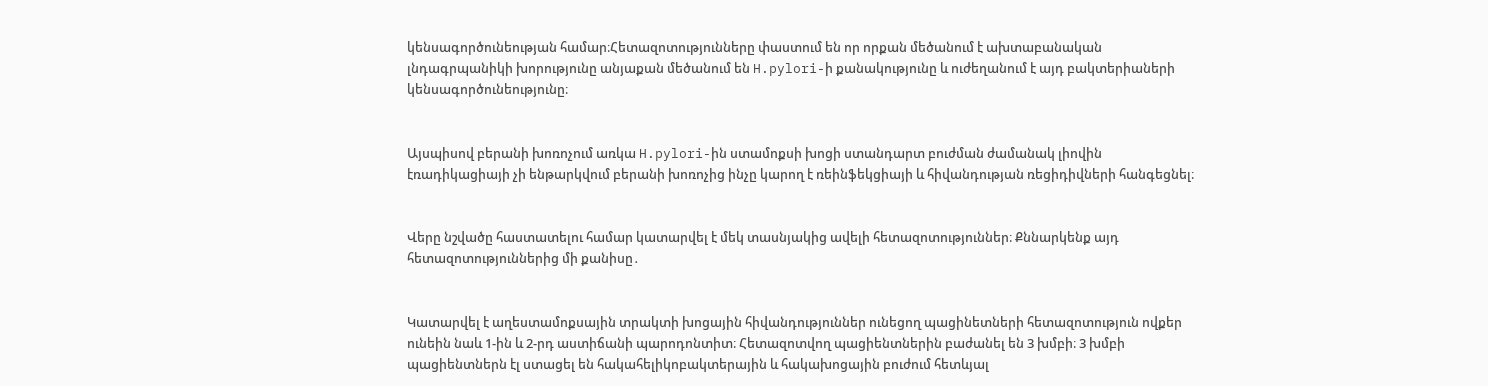կենսագործունեության համար։Հետազոտությունները փաստում են որ որքան մեծանում է ախտաբանական լնդագրպանիկի խորությունը անյաքան մեծանում են H.pylori-ի քանակությունը և ուժեղանում է այդ բակտերիաների կենսագործունեությունը։


Այսպիսով բերանի խոռոչում առկա H.pylori-ին ստամոքսի խոցի ստանդարտ բուժման ժամանակ լիովին էռադիկացիայի չի ենթարկվում բերանի խոռոչից ինչը կարող է ռեինֆեկցիայի և հիվանդության ռեցիդիվների հանգեցնել։


Վերը նշվածը հաստատելու համար կատարվել է մեկ տասնյակից ավելի հետազոտություններ։ Քննարկենք այդ հետազոտություններից մի քանիսը․


Կատարվել է աղեստամոքսային տրակտի խոցային հիվանդություններ ունեցող պացինետների հետազոտություն ովքեր ունեին նաև 1-ին և 2-րդ աստիճանի պարոդոնտիտ։ Հետազոտվող պացիենտներին բաժանել են 3 խմբի։ 3 խմբի պացիենտներն էլ ստացել են հակահելիկոբակտերային և հակախոցային բուժում հետևյալ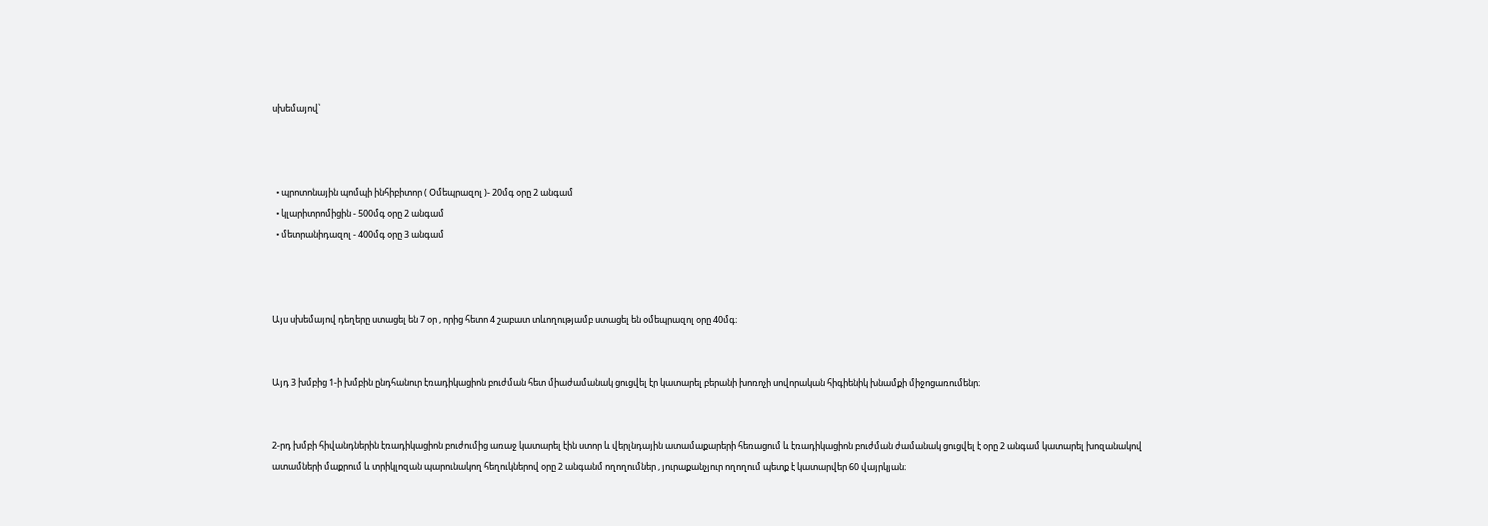սխեմայով՝



  • պրոտոնային պոմպի ինհիբիտոր ( Օմեպրազոլ )- 20մգ օրը 2 անգամ
  • կլարիտրոմիցին - 500մգ օրը 2 անգամ
  • մետրանիդազոլ - 400մգ օրը 3 անգամ



Այս սխեմայով դեղերը ստացել են 7 օր , որից հետո 4 շաբատ տևողությամբ ստացել են օմեպրազոլ օրը 40մգ։


Այդ 3 խմբից 1-ի խմբին ընդհանուր էռադիկացիոն բուժման հետ միաժամանակ ցուցվել էր կատարել բերանի խոռոչի սովորական հիգիենիկ խնամքի միջոցառումենր։


2-րդ խմբի հիվանդներին էռադիկացիոն բուժումից առաջ կատարել էին ստոր և վերլնդային ատամաքարերի հեռացում և էռադիկացիոն բուժման ժամանակ ցուցվել է օրը 2 անգամ կատարել խոզանակով ատամների մաքրում և տրիկլոզան պարունակող հեղուկներով օրը 2 անգանմ ողողումներ , յուրաքանչյուր ողողում պետք է կատարվեր 60 վայրկյան։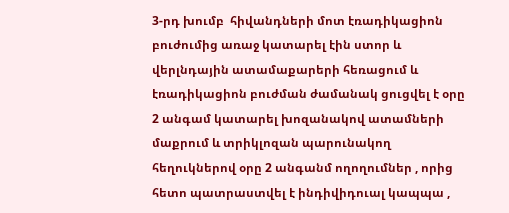3-րդ խումբ  հիվանդների մոտ էռադիկացիոն բուժումից առաջ կատարել էին ստոր և վերլնդային ատամաքարերի հեռացում և էռադիկացիոն բուժման ժամանակ ցուցվել է օրը 2 անգամ կատարել խոզանակով ատամների մաքրում և տրիկլոզան պարունակող հեղուկներով օրը 2 անգանմ ողողումներ , որից հետո պատրաստվել է ինդիվիդուալ կապպա ,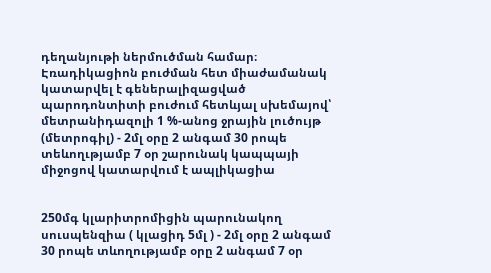դեղանյութի ներմուծման համար։ Էռադիկացիոն բուժման հետ միաժամանակ կատարվել է գեներալիզացված պարոդոնտիտի բուժում հետևյալ սխեմայով՝ մետրանիդազոլի 1 %-անոց ջրային լուծույթ (մետրոգիլ) - 2մլ օրը 2 անգամ 30 րոպե տեևողւթյամբ 7 օր շարունակ կապպայի միջոցով կատարվում է ապլիկացիա


250մգ կլարիտրոմիցին պարունակող սուսպենզիա ( կլացիդ 5մլ ) - 2մլ օրը 2 անգամ 30 րոպե տևողությամբ օրը 2 անգամ 7 օր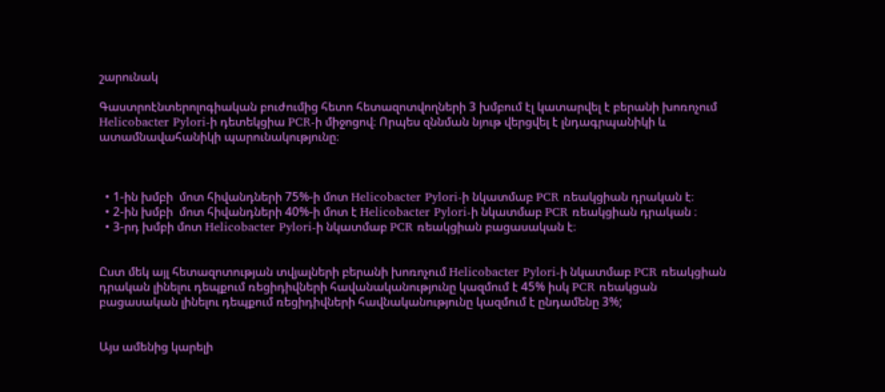շարունակ

Գաստրոէնտերոլոգիական բուժումից հետո հետազոտվողների 3 խմբում էլ կատարվել է բերանի խոռոչում Helicobacter Pylori-ի դետեկցիա PCR-ի միջոցով։ Որպես զննման նյութ վերցվել է լնդագրպանիկի և ատամնավահանիկի պարունակությունը։



  • 1-ին խմբի  մոտ հիվանդների 75%-ի մոտ Helicobacter Pylori-ի նկատմաբ PCR ռեակցիան դրական է։
  • 2-ին խմբի  մոտ հիվանդների 40%-ի մոտ է Helicobacter Pylori-ի նկատմաբ PCR ռեակցիան դրական ։
  • 3-րդ խմբի մոտ Helicobacter Pylori-ի նկատմաբ PCR ռեակցիան բացասական է։


Ըստ մեկ այլ հետազոտության տվյալների բերանի խոռոչում Helicobacter Pylori-ի նկատմաբ PCR ռեակցիան դրական լինելու դեպքում ռեցիդիվների հավանականությունը կազմում է 45% իսկ PCR ռեակցան բացասական լինելու դեպքում ռեցիդիվների հավնականությունը կազմում է ընդամենը 3%;


Այս ամենից կարելի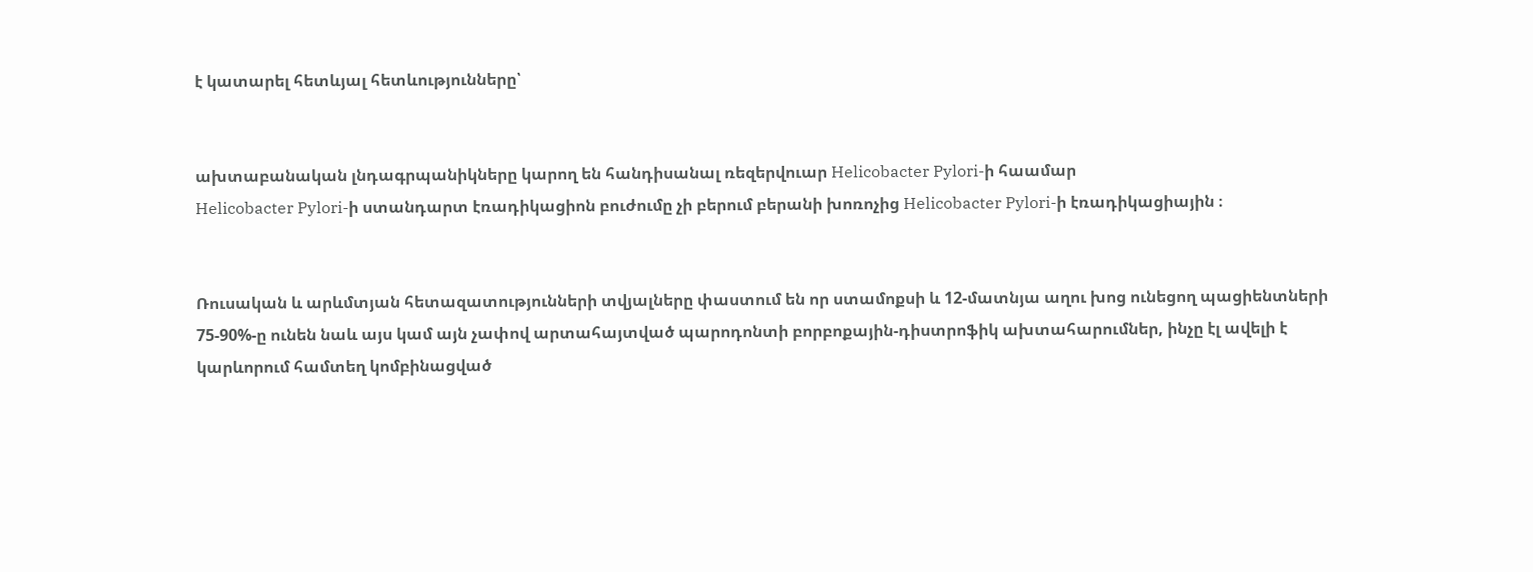է կատարել հետևյալ հետևությունները՝


ախտաբանական լնդագրպանիկները կարող են հանդիսանալ ռեզերվուար Helicobacter Pylori-ի հաամար
Helicobacter Pylori-ի ստանդարտ էռադիկացիոն բուժումը չի բերում բերանի խոռոչից Helicobacter Pylori-ի էռադիկացիային ։


Ռուսական և արևմտյան հետազատությունների տվյալները փաստում են որ ստամոքսի և 12-մատնյա աղու խոց ունեցող պացիենտների 75-90%-ը ունեն նաև այս կամ այն չափով արտահայտված պարոդոնտի բորբոքային-դիստրոֆիկ ախտահարումներ, ինչը էլ ավելի է կարևորում համտեղ կոմբինացված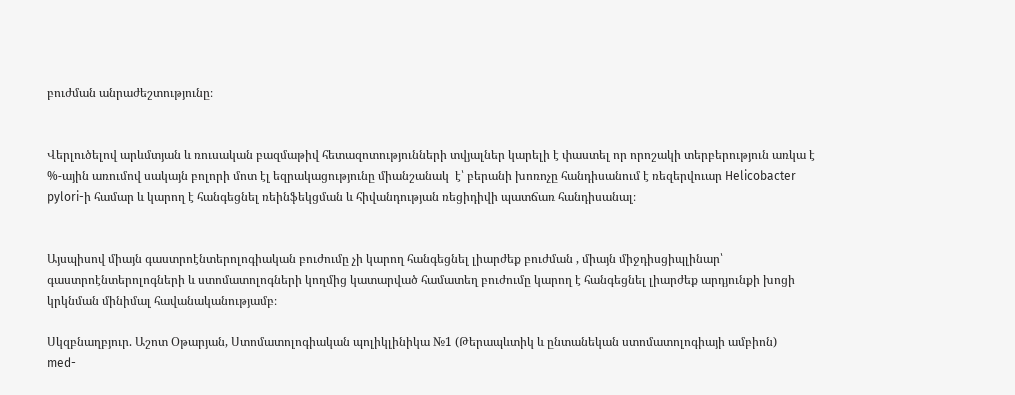բուժման անրաժեշտությունը։


Վերլուծելով արևմտյան և ռուսական բազմաթիվ հետազոտությունների տվյալներ կարելի է փաստել որ որոշակի տերբերություն առկա է %-ային առումով սակայն բոլորի մոտ էլ եզրակացությունը միանշանակ  է՝ բերանի խոռոչը հանդիսանում է ռեզերվուար Helicobacter pylori-ի համար և կարող է հանգեցնել ռեինֆեկցման և հիվանդության ռեցիդիվի պատճառ հանդիսանալ։


Այսպիսով միայն գաստրոէնտերոլոգիական բուժումը չի կարող հանգեցնել լիարժեք բուժման , միայն միջդիսցիպլինար՝ գաստրոէնտերոլոգների և ստոմատոլոգների կողմից կատարված համատեղ բուժումը կարող է հանգեցնել լիարժեք արդյունքի խոցի կրկնման մինիմալ հավանականությամբ։

Սկզբնաղբյուր. Աշոտ Օթարյան, Ստոմատոլոգիական պոլիկլինիկա №1 (Թերապևտիկ և ընտանեկան ստոմատոլոգիայի ամբիոն)
med-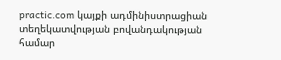practic.com կայքի ադմինիստրացիան տեղեկատվության բովանդակության համար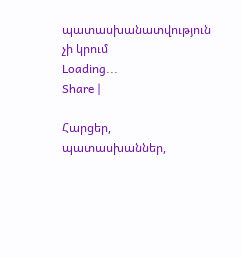պատասխանատվություն չի կրում
Loading...
Share |

Հարցեր, պատասխաններ,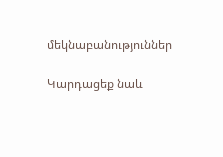մեկնաբանություններ

Կարդացեք նաև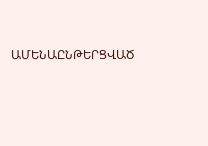ԱՄԵՆԱԸՆԹԵՐՑՎԱԾ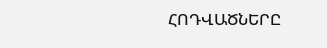ՀՈԴՎԱԾՆԵՐԸ